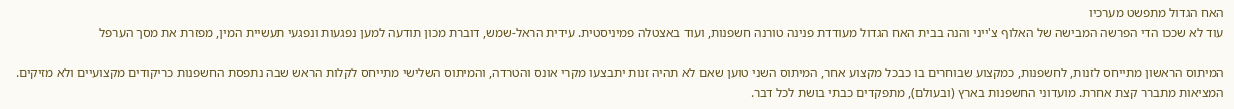האח הגדול מתפשט מערכיו
עוד לא שככו הדי הפרשה המבישה של האלוף צ'ייני והנה בבית האח הגדול מעודדת פנינה טורנה חשפנות, ועוד באצטלה פמיניסטית. עידית הראל-שמש, דוברת מכון תודעה למען נפגעות ונפגעי תעשיית המין, מפזרת את מסך הערפל

המיתוס הראשון מתייחס לזנות, לחשפנות, כמקצוע שבוחרים בו כבכל מקצוע אחר, המיתוס השני טוען שאם לא תהיה זנות יתבצעו מקרי אונס והטרדה, והמיתוס השלישי מתייחס לקלות הראש שבה נתפסת החשפנות כריקודים מקצועיים ולא מזיקים.
המציאות מתברר קצת אחרת. מועדוני החשפנות בארץ (ובעולם), מתפקדים כבתי בושת לכל דבר.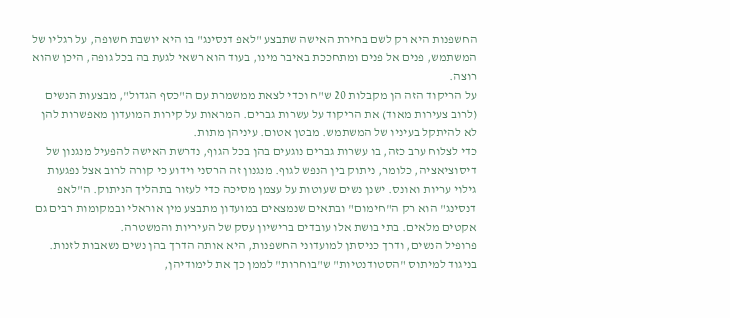החשפנות היא רק לשם בחירת האישה שתבצע "לאפ דנסינג" בו היא יושבת חשופה, על רגליו של המשתמש, פנים אל פנים ומתחככת באיבר מינו, בעוד הוא רשאי לגעת בה בכל גופה, היכן שהוא רוצה.
על הריקוד הזה הן מקבלות 20 ש"ח וכדי לצאת ממשמרת עם ה"כסף הגדול", מבצעות הנשים (לרוב צעירות מאוד) את הריקוד על עשרות גברים. המראות על קירות המועדון מאפשרות להן לא להיתקל בעיניו של המשתמש. מבטן אטום. עיניהן מתות.
כדי לצלוח ערב כזה, בו עשרות גברים נוגעים בהן בכל הגוף, נדרשת האישה להפעיל מנגנון של דיסוציאציה, כלומר, ניתוק בין הנפש לגוף. מנגנון זה הרסני וידוע כי קורה לרוב אצל נפגעות גילוי עריות ואונס. ישנן נשים שעוטות על עצמן מסיכה כדי לעזור בתהליך הניתוק. ה"לאפ דנסינג" הוא רק ה"חימום" ובתאים שנמצאים במועדון מתבצע מין אוראלי ובמקומות רבים גם אקטים מלאים. בתי בושת אלו עובדים ברישיון עסק של העיריות והמשטרה.
פרופיל הנשים, ודרך כניסתן למועדוני החשפנות, היא אותה הדרך בהן נשים נשאבות לזנות. בניגוד למיתוס "הסטודנטיות" ש"בוחרות" לממן כך את לימודיהן,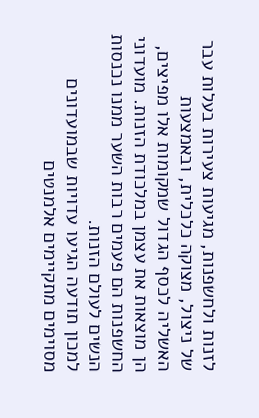לזנות ולחשפנות, מגיעות צעירות בעלות עבר של ניצול, מצוקה כלכלית, ובאמצעות האשליה לכסף הגדול שמקומות אלו מפיצים, הן מוצאות את עצמן במלכודת הזנות. מועדוני החשפנות הם פעמים רבות השער ממנו נכנסות הנשים לעולם הזנות.
למכון תודעה הגיעו עדויות שבמועדונים מסוימים מתקיימים אלמנטים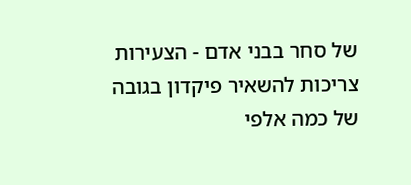של סחר בבני אדם - הצעירות צריכות להשאיר פיקדון בגובה של כמה אלפי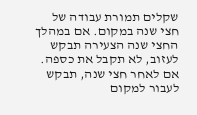שקלים תמורת עבודה של חצי שנה במקום. אם במהלך החצי שנה הצעירה תבקש לעזוב, לא תקבל את כספה. אם לאחר חצי שנה, תבקש לעבור למקום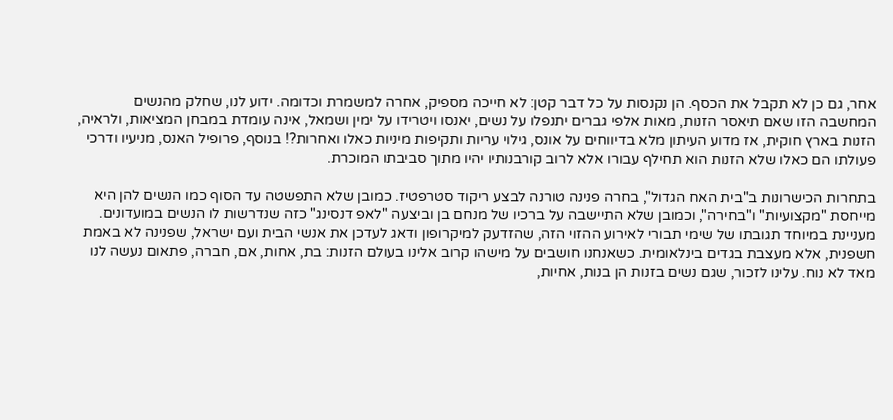אחר, גם כן לא תקבל את הכסף. הן נקנסות על כל דבר קטן: לא חייכה מספיק, אחרה למשמרת וכדומה. ידוע לנו, שחלק מהנשים
המחשבה הזו שאם תיאסר הזנות, מאות אלפי גברים יתנפלו על נשים, יאנסו ויטרידו על ימין ושמאל, אינה עומדת במבחן המציאות, ולראיה, הזנות בארץ חוקית, אז מדוע העיתון מלא בדיווחים על אונס, גילוי עריות ותקיפות מיניות כאלו ואחרות?! בנוסף, פרופיל האנס, מניעיו ודרכי פעולתו הם כאלו שלא הזנות הוא תחילף עבורו אלא לרוב קורבנותיו יהיו מתוך סביבתו המוכרת.

בתחרות הכישרונות ב"בית האח הגדול", בחרה פנינה טורנה לבצע ריקוד סטרפטיז. כמובן שלא התפשטה עד הסוף כמו הנשים להן היא מייחסת "מקצועיות" ו"בחירה", וכמובן שלא התיישבה על ברכיו של מנחם בן וביצעה "לאפ דנסינג" כזה שנדרשות לו הנשים במועדונים.
מעניינת במיוחד תגובתו של שימי תבורי לאירוע ההזוי הזה, שהזדעק למיקרופון ודאג לעדכן את אנשי הבית ועם ישראל, שפנינה לא באמת חשפנית, אלא מעצבת בגדים בינלאומית. כשאנחנו חושבים על מישהו קרוב אלינו בעולם הזנות: בת, אחות, אם, חברה, פתאום נעשה לנו מאד לא נוח. עלינו לזכור, שגם נשים בזנות הן בנות, אחיות,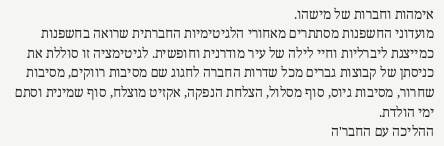אימהות וחברות של מישהו.
מועדוני החשפנות מסתתרים מאחורי הלגיטימיות החברתית שרואה בחשפנות כמייצגת ליברליות וחיי לילה של עיר מודרנית וחופשית. לגיטימציה זו סוללת את כניסתן של קבוצות גברים מכל שדרות החברה לחגוג שם מסיבות רווקים, מסיבות שחרור, מסיבות גיוס, סוף מסלול, הצלחת הנפקה, אקזיט מוצלח, סוף שמינית וסתם ימי הולדת.
ההליכה עם החבר'ה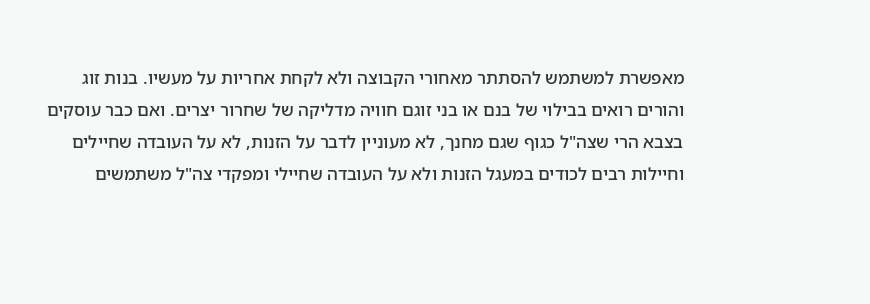מאפשרת למשתמש להסתתר מאחורי הקבוצה ולא לקחת אחריות על מעשיו. בנות זוג והורים רואים בבילוי של בנם או בני זוגם חוויה מדליקה של שחרור יצרים. ואם כבר עוסקים בצבא הרי שצה"ל כגוף שגם מחנך, לא מעוניין לדבר על הזנות, לא על העובדה שחיילים וחיילות רבים לכודים במעגל הזנות ולא על העובדה שחיילי ומפקדי צה"ל משתמשים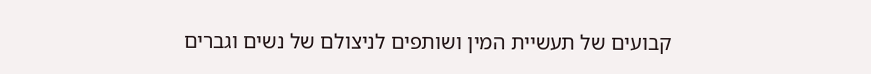קבועים של תעשיית המין ושותפים לניצולם של נשים וגברים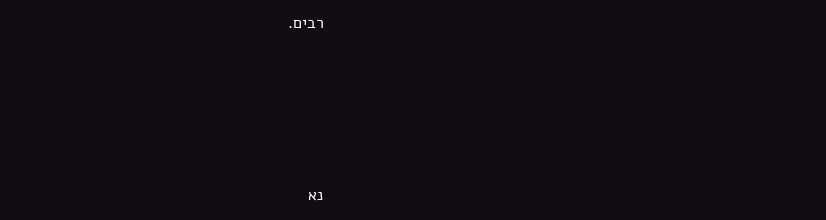רבים.








נא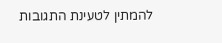להמתין לטעינת התגובות